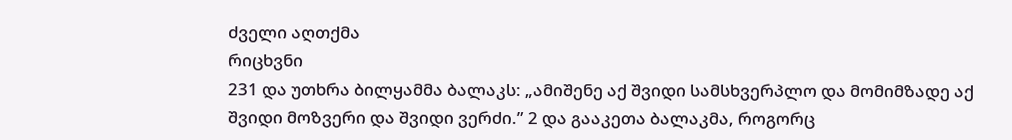ძველი აღთქმა
რიცხვნი
231 და უთხრა ბილყამმა ბალაკს: „ამიშენე აქ შვიდი სამსხვერპლო და მომიმზადე აქ შვიდი მოზვერი და შვიდი ვერძი.” 2 და გააკეთა ბალაკმა, როგორც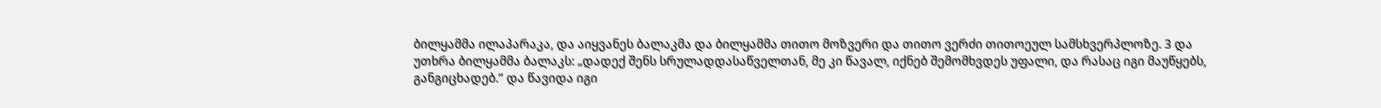ბილყამმა ილაპარაკა, და აიყვანეს ბალაკმა და ბილყამმა თითო მოზვერი და თითო ვერძი თითოეულ სამსხვერპლოზე. 3 და უთხრა ბილყამმა ბალაკს: „დადექ შენს სრულადდასაწველთან, მე კი წავალ, იქნებ შემომხვდეს უფალი, და რასაც იგი მაუწყებს, განგიცხადებ.” და წავიდა იგი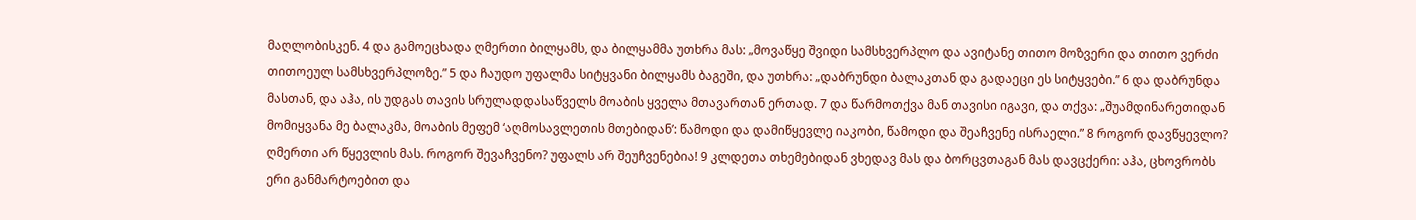მაღლობისკენ. 4 და გამოეცხადა ღმერთი ბილყამს, და ბილყამმა უთხრა მას: „მოვაწყე შვიდი სამსხვერპლო და ავიტანე თითო მოზვერი და თითო ვერძი თითოეულ სამსხვერპლოზე.” 5 და ჩაუდო უფალმა სიტყვანი ბილყამს ბაგეში, და უთხრა: „დაბრუნდი ბალაკთან და გადაეცი ეს სიტყვები.” 6 და დაბრუნდა მასთან, და აჰა, ის უდგას თავის სრულადდასაწველს მოაბის ყველა მთავართან ერთად. 7 და წარმოთქვა მან თავისი იგავი, და თქვა: „შუამდინარეთიდან მომიყვანა მე ბალაკმა, მოაბის მეფემ ‘აღმოსავლეთის მთებიდან’: წამოდი და დამიწყევლე იაკობი, წამოდი და შეაჩვენე ისრაელი.” 8 როგორ დავწყევლო? ღმერთი არ წყევლის მას. როგორ შევაჩვენო? უფალს არ შეუჩვენებია! 9 კლდეთა თხემებიდან ვხედავ მას და ბორცვთაგან მას დავცქერი: აჰა, ცხოვრობს ერი განმარტოებით და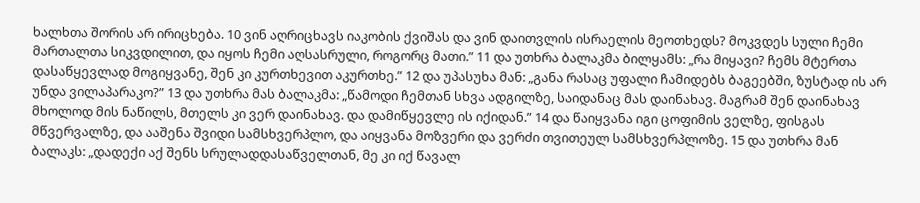ხალხთა შორის არ ირიცხება. 10 ვინ აღრიცხავს იაკობის ქვიშას და ვინ დაითვლის ისრაელის მეოთხედს? მოკვდეს სული ჩემი მართალთა სიკვდილით, და იყოს ჩემი აღსასრული, როგორც მათი.” 11 და უთხრა ბალაკმა ბილყამს: „რა მიყავი? ჩემს მტერთა დასაწყევლად მოგიყვანე, შენ კი კურთხევით აკურთხე.” 12 და უპასუხა მან: „განა რასაც უფალი ჩამიდებს ბაგეებში, ზუსტად ის არ უნდა ვილაპარაკო?” 13 და უთხრა მას ბალაკმა: „წამოდი ჩემთან სხვა ადგილზე, საიდანაც მას დაინახავ. მაგრამ შენ დაინახავ მხოლოდ მის ნაწილს, მთელს კი ვერ დაინახავ. და დამიწყევლე ის იქიდან.” 14 და წაიყვანა იგი ცოფიმის ველზე, ფისგას მწვერვალზე, და ააშენა შვიდი სამსხვერპლო, და აიყვანა მოზვერი და ვერძი თვითეულ სამსხვერპლოზე. 15 და უთხრა მან ბალაკს: „დადექი აქ შენს სრულადდასაწველთან, მე კი იქ წავალ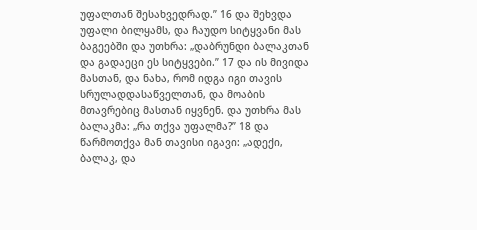უფალთან შესახვედრად.” 16 და შეხვდა უფალი ბილყამს, და ჩაუდო სიტყვანი მას ბაგეებში და უთხრა: „დაბრუნდი ბალაკთან და გადაეცი ეს სიტყვები.” 17 და ის მივიდა მასთან, და ნახა, რომ იდგა იგი თავის სრულადდასაწველთან, და მოაბის მთავრებიც მასთან იყვნენ. და უთხრა მას ბალაკმა: „რა თქვა უფალმა?” 18 და წარმოთქვა მან თავისი იგავი: „ადექი, ბალაკ, და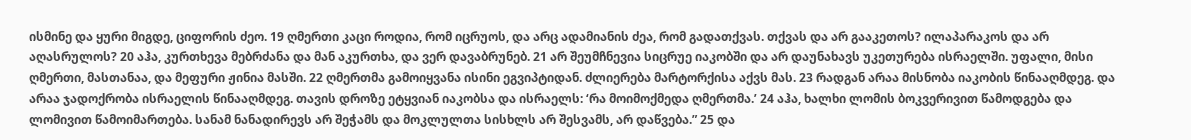ისმინე და ყური მიგდე, ციფორის ძეო. 19 ღმერთი კაცი როდია, რომ იცრუოს, და არც ადამიანის ძეა, რომ გადათქვას. თქვას და არ გააკეთოს? ილაპარაკოს და არ აღასრულოს? 20 აჰა, კურთხევა მებრძანა და მან აკურთხა, და ვერ დავაბრუნებ. 21 არ შეუმჩნევია სიცრუე იაკობში და არ დაუნახავს უკეთურება ისრაელში. უფალი, მისი ღმერთი, მასთანაა, და მეფური ჟინია მასში. 22 ღმერთმა გამოიყვანა ისინი ეგვიპტიდან. ძლიერება მარტორქისა აქვს მას. 23 რადგან არაა მისნობა იაკობის წინააღმდეგ. და არაა ჯადოქრობა ისრაელის წინააღმდეგ. თავის დროზე ეტყვიან იაკობსა და ისრაელს: ‘რა მოიმოქმედა ღმერთმა.’ 24 აჰა, ხალხი ლომის ბოკვერივით წამოდგება და ლომივით წამოიმართება. სანამ ნანადირევს არ შეჭამს და მოკლულთა სისხლს არ შესვამს, არ დაწვება.” 25 და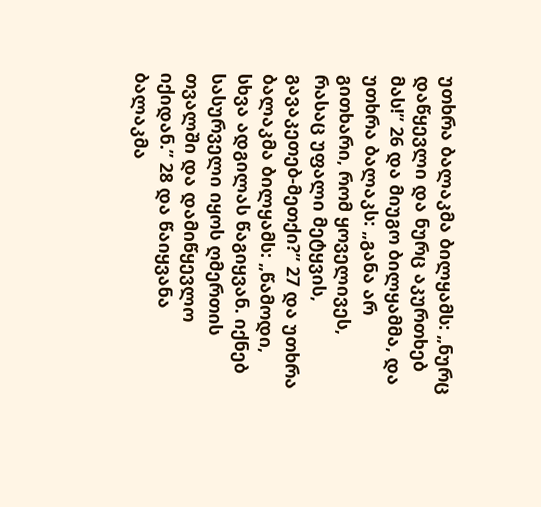უთხრა ბალაკმა ბილყამს: „ნურც დაწყევლი და ნურც აკურთხებ მას!” 26 და მიუგო ბილყამმა, და უთხრა ბალაკს: „განა არ გითხარი, რომ ყოველივეს, რასაც უფალი მეტყვის, გავაკეთებ-მეთქი?” 27 და უთხრა ბალაკმა ბილყამს: „წამოდი, სხვა ადგილას წაგიყვან. იქნებ სასურველი იყოს ღმერთის თვალში და დამიწყევლო იქიდან.” 28 და წაიყვანა ბალაკმა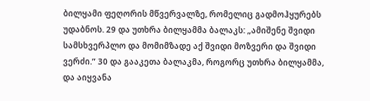ბილყამი ფეღორის მწვერვალზე, რომელიც გადმოჰყურებს უდაბნოს. 29 და უთხრა ბილყამმა ბალაკს: „ამიშენე შვიდი სამსხვერპლო და მომიმზადე აქ შვიდი მოზვერი და შვიდი ვერძი.” 30 და გააკეთა ბალაკმა, როგორც უთხრა ბილყამმა, და აიყვანა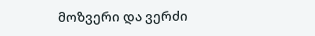მოზვერი და ვერძი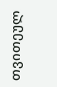თვითეულ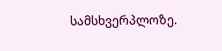სამსხვერპლოზე.